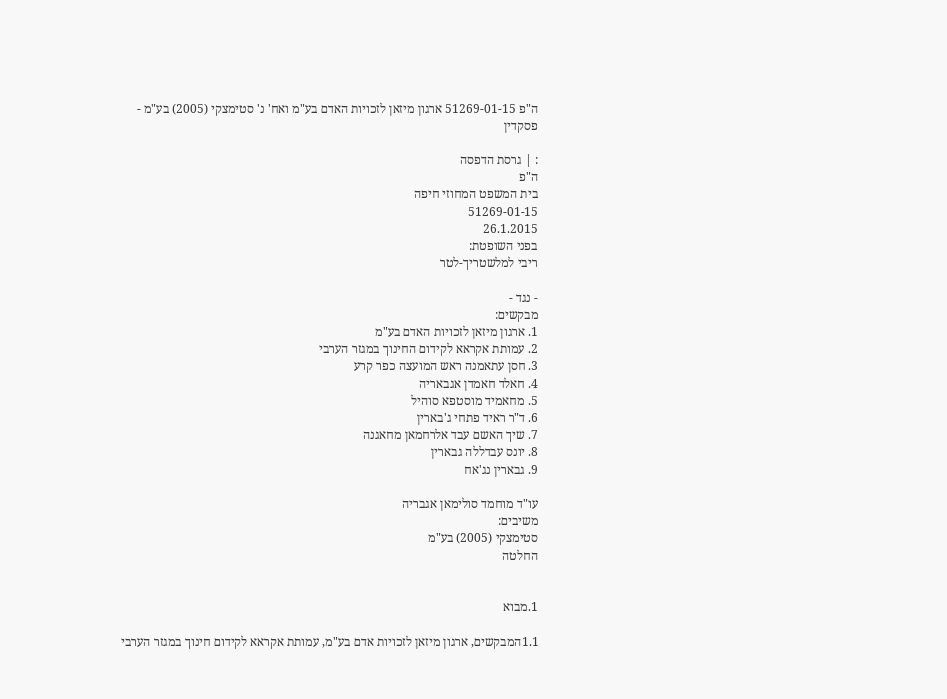ה"פ 51269-01-15 ארגון מיזאן לזכויות האדם בע"מ ואח' נ' סטימצקי (2005) בע"מ - פסקדין

: | גרסת הדפסה
ה"פ
בית המשפט המחוזי חיפה
51269-01-15
26.1.2015
בפני השופטת:
ריבי למלשטריך-לטר

- נגד -
מבקשים:
1. ארגון מיזאן לזכויות האדם בע"מ
2. עמותת אקראא לקידום החינוך במגזר הערבי
3. חסן עתאמנה ראש המועצה כפר קרע
4. חאלד חאמדן אגבאריה
5. מחאמיד מוסטפא סוהיל
6. ד"ר ראיד פתחי ג'בארין
7. שיך האשם עבד אלרחמאן מחאגנה
8. יונס עבדללה גבארין
9. גבארין נג'אח

עו"ד מוחמד סולימאן אגבריה
משיבים:
סטימצקי (2005) בע"מ
החלטה


1.מבוא

1.1המבקשים, ארגון מיזאן לזכויות אדם בע"מ, עמותת אקראא לקידום חינוך במגזר הערבי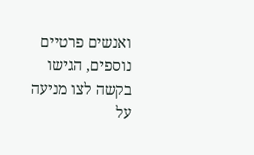ואנשים פרטיים נוספים, הגישו בקשה לצו מניעה על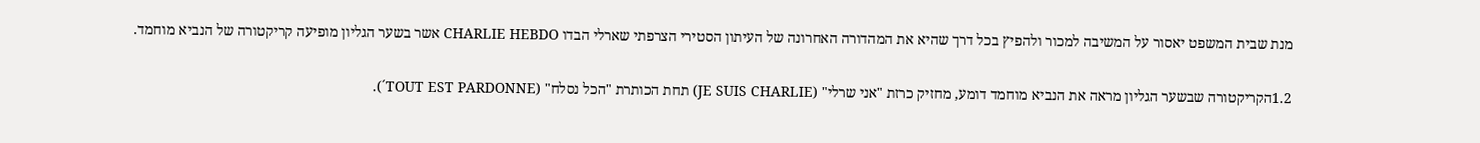מנת שבית המשפט יאסור על המשיבה למכור ולהפיץ בכל דרך שהיא את המהדורה האחרונה של העיתון הסטירי הצרפתי שארלי הבדו CHARLIE HEBDO אשר בשער הגליון מופיעה קריקטורה של הנביא מוחמד.

1.2הקריקטורה שבשער הגליון מראה את הנביא מוחמד דומע, מחזיק כרזת "אני שרלי" (JE SUIS CHARLIE) תחת הכותרת "הכל נסלח" (TOUT EST PARDONNE´).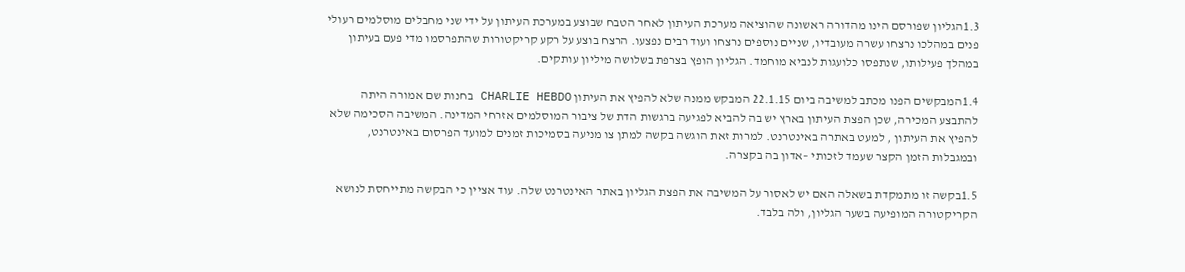1.3הגליון שפורסם הינו מהדורה ראשונה שהוציאה מערכת העיתון לאחר הטבח שבוצע במערכת העיתון על ידי שני מחבלים מוסלמים רעולי פנים במהלכו נרצחו עשרה מעובדיו, שניים נוספים נרצחו ועוד רבים נפצעו. הרצח בוצע על רקע קריקטורות שהתפרסמו מדי פעם בעיתון במהלך פעילותו, שנתפסו כלועגות לנביא מוחמד. הגליון הופץ בצרפת בשלושה מיליון עותקים.

1.4המבקשים הפנו מכתב למשיבה ביום 22.1.15 המבקש ממנה שלא להפיץ את העיתון CHARLIE HEBDO בחנות שם אמורה היתה להתבצע המכירה, שכן הפצת העיתון בארץ יש בה להביא לפגיעה ברגשות הדת של ציבור המוסלמים אזרחי המדינה. המשיבה הסכימה שלא להפיץ את העיתון , למעט באתרה באינטרנט. למרות זאת הוגשה בקשה למתן צו מניעה בסמיכות זמנים למועד הפרסום באינטרנט, ובמגבלות הזמן הקצר שעמד לזכותי –אדון בה בקצרה.

1.5בקשה זו מתמקדת בשאלה האם יש לאסור על המשיבה את הפצת הגליון באתר האינטרנט שלה. עוד אציין כי הבקשה מתייחסת לנושא הקריקטורה המופיעה בשער הגליון, ולה בלבד.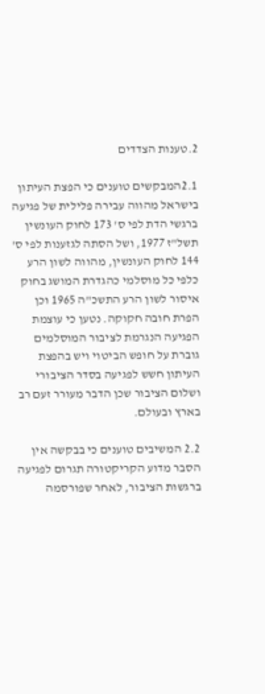2.טענות הצדדים

2.1המבקשים טוענים כי הפצת העיתון בישראל מהווה עבירה פלילית של פגיעה ברגשי הדת לפי ס' 173 לחוק העונשין תשל"ז 1977, ושל הסתה לגזענות לפי ס' 144 לחוק העונשין, מהווה לשון הרע כלפי כל מוסלמי כהגדרת המושג בחוק איסור לשון הרע התשכ"ה 1965 וכן הפרת חובה חקוקה. נטען כי עוצמת הפגיעה הנגרמת לציבור המוסלמים גוברת על חופש הביטוי ויש בהפצת העיתון חשש לפגיעה בסדר הציבורי ושלום הציבור שכן הדבר מעורר זעם רב בארץ ובעולם.

2.2 המשיבים טוענים כי בבקשה אין הסבר מדוע הקריקטורה תגרום לפגיעה ברגשות הציבור, לאחר שפורסמה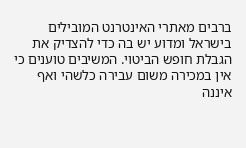ברבים מאתרי האינטרנט המובילים בישראל ומדוע יש בה כדי להצדיק את הגבלת חופש הביטוי. המשיבים טוענים כי אין במכירה משום עבירה כלשהי ואף איננה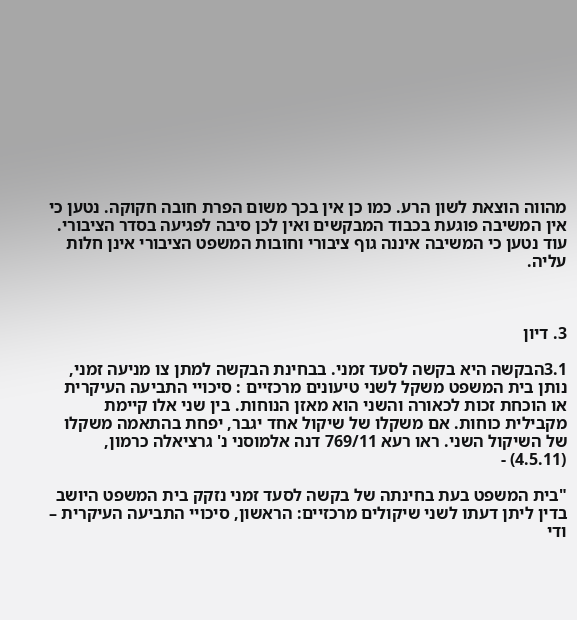מהווה הוצאת לשון הרע. כמו כן אין בכך משום הפרת חובה חקוקה. נטען כי אין המשיבה פוגעת בכבוד המבקשים ואין לכן סיבה לפגיעה בסדר הציבורי. עוד נטען כי המשיבה איננה גוף ציבורי וחובות המשפט הציבורי אינן חלות עליה.



3. דיון

3.1הבקשה היא בקשה לסעד זמני. בבחינת הבקשה למתן צו מניעה זמני, נותן בית המשפט משקל לשני טיעונים מרכזיים : סיכויי התביעה העיקרית או הוכחת זכות לכאורה והשני הוא מאזן הנוחות. בין שני אלו קיימת מקבילית כוחות. אם משקלו של שיקול אחד יגבר, יפחת בהתאמה משקלו של השיקול השני. ראו רעא 769/11 דנה אלמוסני נ' גרציאלה כרמון, (4.5.11) -

"בית המשפט בעת בחינתה של בקשה לסעד זמני נזקק בית המשפט היושב בדין ליתן דעתו לשני שיקולים מרכזיים: הראשון, סיכויי התביעה העיקרית – ודי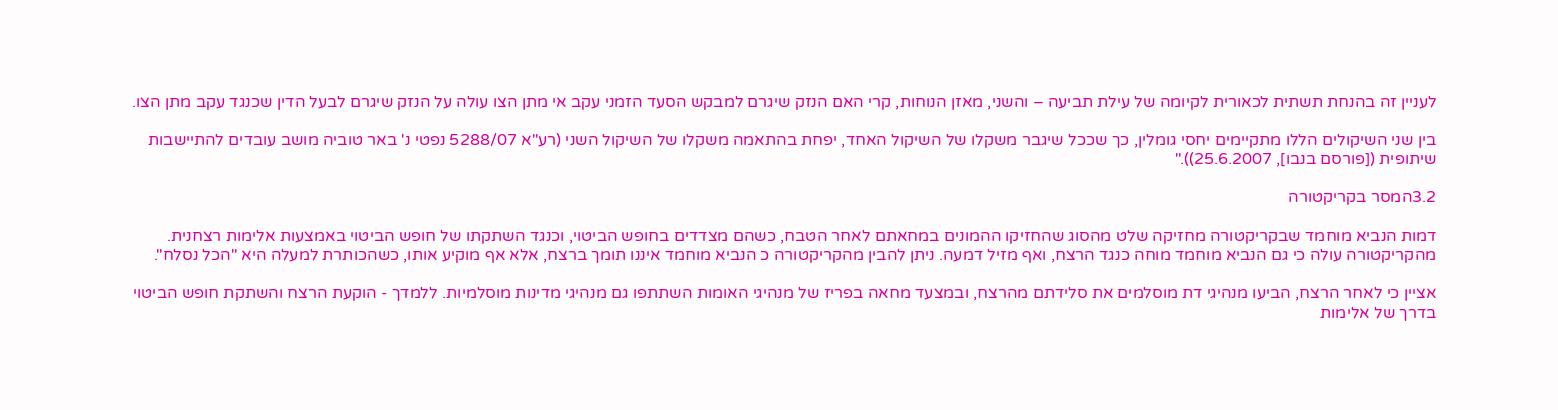לעניין זה בהנחת תשתית לכאורית לקיומה של עילת תביעה – והשני, מאזן הנוחות, קרי האם הנזק שיגרם למבקש הסעד הזמני עקב אי מתן הצו עולה על הנזק שיגרם לבעל הדין שכנגד עקב מתן הצו.

בין שני השיקולים הללו מתקיימים יחסי גומלין, כך שככל שיגבר משקלו של השיקול האחד, יפחת בהתאמה משקלו של השיקול השני (רע"א 5288/07 נפטי נ' באר טוביה מושב עובדים להתיישבות שיתופית ([פורסם בנבו], 25.6.2007))."

3.2המסר בקריקטורה

דמות הנביא מוחמד שבקריקטורה מחזיקה שלט מהסוג שהחזיקו ההמונים במחאתם לאחר הטבח, כשהם מצדדים בחופש הביטוי, וכנגד השתקתו של חופש הביטוי באמצעות אלימות רצחנית. מהקריקטורה עולה כי גם הנביא מוחמד מוחה כנגד הרצח, ואף מזיל דמעה. ניתן להבין מהקריקטורה כ הנביא מוחמד איננו תומך ברצח, אלא אף מוקיע אותו, כשהכותרת למעלה היא "הכל נסלח".

אציין כי לאחר הרצח, הביעו מנהיגי דת מוסלמים את סלידתם מהרצח, ובמצעד מחאה בפריז של מנהיגי האומות השתתפו גם מנהיגי מדינות מוסלמיות. ללמדך - הוקעת הרצח והשתקת חופש הביטוי בדרך של אלימות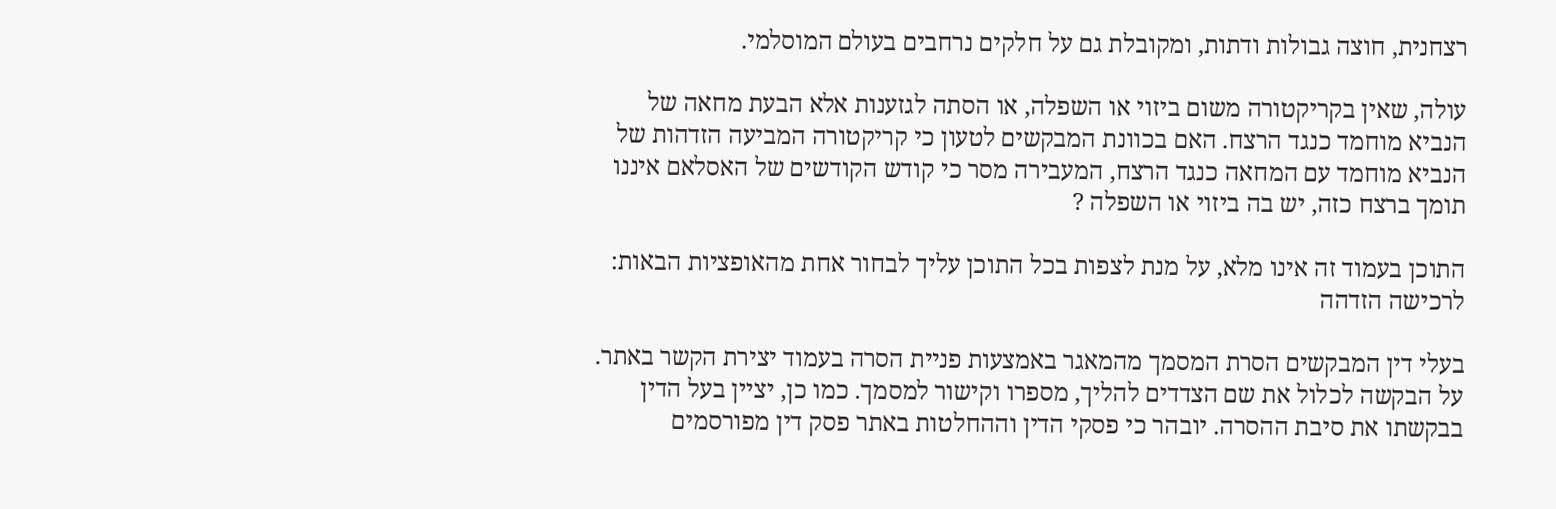רצחנית, חוצה גבולות ודתות, ומקובלת גם על חלקים נרחבים בעולם המוסלמי.

עולה, שאין בקריקטורה משום ביזוי או השפלה, או הסתה לגזענות אלא הבעת מחאה של הנביא מוחמד כנגד הרצח. האם בכוונת המבקשים לטעון כי קריקטורה המביעה הזדהות של הנביא מוחמד עם המחאה כנגד הרצח, המעבירה מסר כי קודש הקודשים של האסלאם איננו תומך ברצח כזה, יש בה ביזוי או השפלה ?

התוכן בעמוד זה אינו מלא, על מנת לצפות בכל התוכן עליך לבחור אחת מהאופציות הבאות:
לרכישה הזדהה

בעלי דין המבקשים הסרת המסמך מהמאגר באמצעות פניית הסרה בעמוד יצירת הקשר באתר. על הבקשה לכלול את שם הצדדים להליך, מספרו וקישור למסמך. כמו כן, יציין בעל הדין בבקשתו את סיבת ההסרה. יובהר כי פסקי הדין וההחלטות באתר פסק דין מפורסמים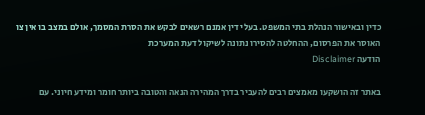כדין ובאישור הנהלת בתי המשפט. בעלי דין אמנם רשאים לבקש את הסרת המסמך, אולם במצב בו אין צו האוסר את הפרסום, ההחלטה להסירו נתונה לשיקול דעת המערכת
הודעה Disclaimer

באתר זה הושקעו מאמצים רבים להעביר בדרך המהירה הנאה והטובה ביותר חומר ומידע חיוני. עם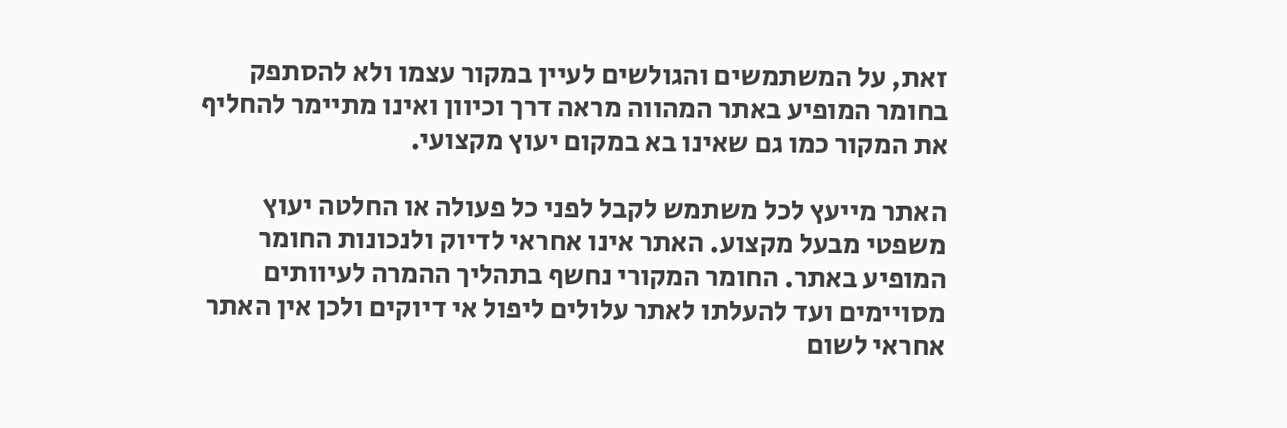זאת, על המשתמשים והגולשים לעיין במקור עצמו ולא להסתפק בחומר המופיע באתר המהווה מראה דרך וכיוון ואינו מתיימר להחליף את המקור כמו גם שאינו בא במקום יעוץ מקצועי.

האתר מייעץ לכל משתמש לקבל לפני כל פעולה או החלטה יעוץ משפטי מבעל מקצוע. האתר אינו אחראי לדיוק ולנכונות החומר המופיע באתר. החומר המקורי נחשף בתהליך ההמרה לעיוותים מסויימים ועד להעלתו לאתר עלולים ליפול אי דיוקים ולכן אין האתר אחראי לשום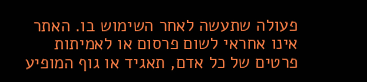פעולה שתעשה לאחר השימוש בו. האתר אינו אחראי לשום פרסום או לאמיתות פרטים של כל אדם, תאגיד או גוף המופיע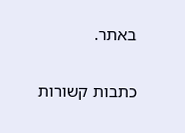באתר.


כתבות קשורות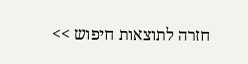חזרה לתוצאות חיפוש >>